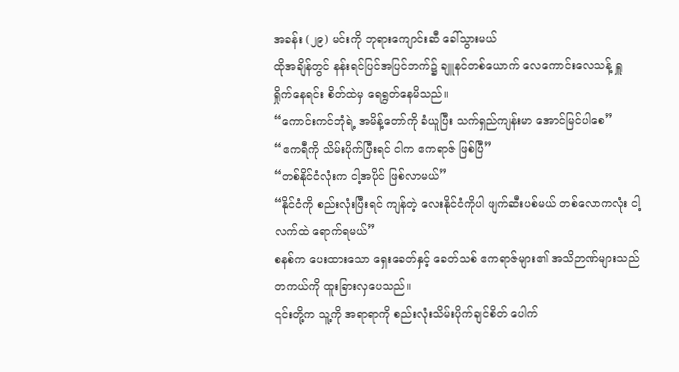အခန်း (၂၉) မင်းကို ဘုရားကျောင်းဆီ ခေါ်သွားမယ်
ထိုအချိန်တွင် နန်းရင်ပြင်အပြင်ဘက်၌ ချူနင်တစ်ယောက် လေကောင်းလေသန့် ရှူရှိုက်နေရင်း စိတ်ထဲမှ ရေရွတ်နေမိသည်။
“ကောင်းကင်ဘုံရဲ့ အမိန့်တော်ကို ခံယူပြီး သက်ရှည်ကျန်းမာ အောင်မြင်ပါစေ”
“ဧကရီကို သိမ်းပိုက်ပြီးရင် ငါက ဧကရာဇ် ဖြစ်ပြီ”
“တစ်နိုင်ငံလုံးက ငါ့အပိုင် ဖြစ်လာမယ်”
“နိုင်ငံကို စည်းလုံးပြီးရင် ကျန်တဲ့ လေးနိုင်ငံကိုပါ ဖျက်ဆီးပစ်မယ် တစ်လောကလုံး ငါ့လက်ထဲ ရောက်ရမယ်”
စနစ်က ပေးထားသော ရှေးခေတ်နှင့် ခေတ်သစ် ဧကရာဇ်များ၏ အသိဉာဏ်များသည် တကယ်ကို ထူးခြားလှပေသည်။
၎င်းတို့က သူ့ကို အရာရာကို စည်းလုံးသိမ်းပိုက်ချင်စိတ် ပေါက်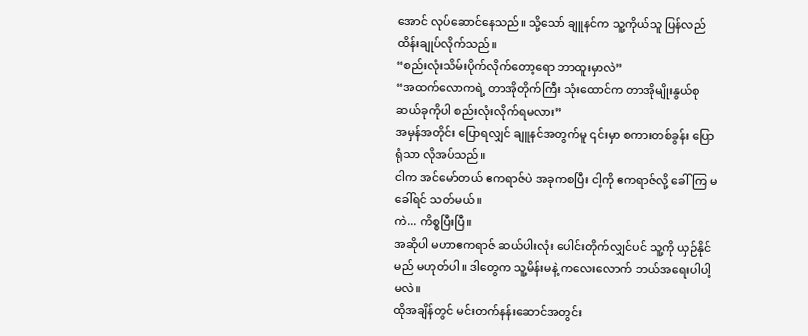အောင် လုပ်ဆောင်နေသည်။ သို့သော် ချူနင်က သူ့ကိုယ်သူ ပြန်လည် ထိန်းချုပ်လိုက်သည်။
“စည်းလုံးသိမ်းပိုက်လိုက်တော့ရော ဘာထူးမှာလဲ”
“အထက်လောကရဲ့ တာအိုတိုက်ကြီး သုံးထောင်က တာအိုမျိုးနွယ်စု ဆယ်ခုကိုပါ စည်းလုံးလိုက်ရမလား”
အမှန်အတိုင်း ပြောရလျှင် ချူနင်အတွက်မူ ၎င်းမှာ စကားတစ်ခွန်း ပြောရုံသာ လိုအပ်သည်။
ငါက အင်မော်တယ် ဧကရာဇ်ပဲ အခုကစပြီး ငါ့ကို ဧကရာဇ်လို့ ခေါ်ကြ မခေါ်ရင် သတ်မယ်။
ကဲ... ကိစ္စပြီးပြီ။
အဆိုပါ မဟာဧကရာဇ် ဆယ်ပါးလုံး ပေါင်းတိုက်လျှင်ပင် သူ့ကို ယှဉ်နိုင်မည် မဟုတ်ပါ။ ဒါတွေက သူ့မိန်းမနဲ့ ကလေးလောက် ဘယ်အရေးပါပါ့မလဲ။
ထိုအချိန်တွင် မင်းတက်နန်းဆောင်အတွင်း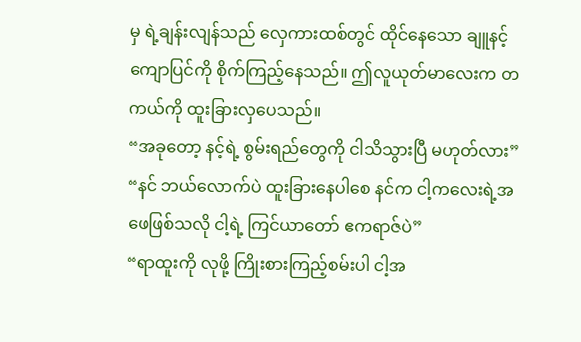မှ ရဲ့ချန်းလျန်သည် လှေကားထစ်တွင် ထိုင်နေသော ချူနင့်ကျောပြင်ကို စိုက်ကြည့်နေသည်။ ဤလူယုတ်မာလေးက တကယ်ကို ထူးခြားလှပေသည်။
“အခုတော့ နင့်ရဲ့ စွမ်းရည်တွေကို ငါသိသွားပြီ မဟုတ်လား”
“နင် ဘယ်လောက်ပဲ ထူးခြားနေပါစေ နင်က ငါ့ကလေးရဲ့အဖေဖြစ်သလို ငါ့ရဲ့ ကြင်ယာတော် ဧကရာဇ်ပဲ”
“ရာထူးကို လုဖို့ ကြိုးစားကြည့်စမ်းပါ ငါ့အ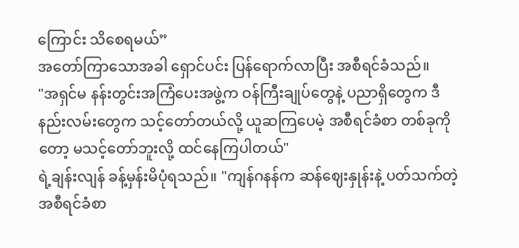ကြောင်း သိစေရမယ်”
အတော်ကြာသောအခါ ရှောင်ပင်း ပြန်ရောက်လာပြီး အစီရင်ခံသည်။
"အရှင်မ နန်းတွင်းအကြံပေးအဖွဲ့က ဝန်ကြီးချုပ်တွေနဲ့ ပညာရှိတွေက ဒီနည်းလမ်းတွေက သင့်တော်တယ်လို့ ယူဆကြပေမဲ့ အစီရင်ခံစာ တစ်ခုကိုတော့ မသင့်တော်ဘူးလို့ ထင်နေကြပါတယ်"
ရဲ့ချန်းလျန် ခန့်မှန်းမိပုံရသည်။ "ကျန်ဂနန်က ဆန်ဈေးနှုန်းနဲ့ ပတ်သက်တဲ့ အစီရင်ခံစာ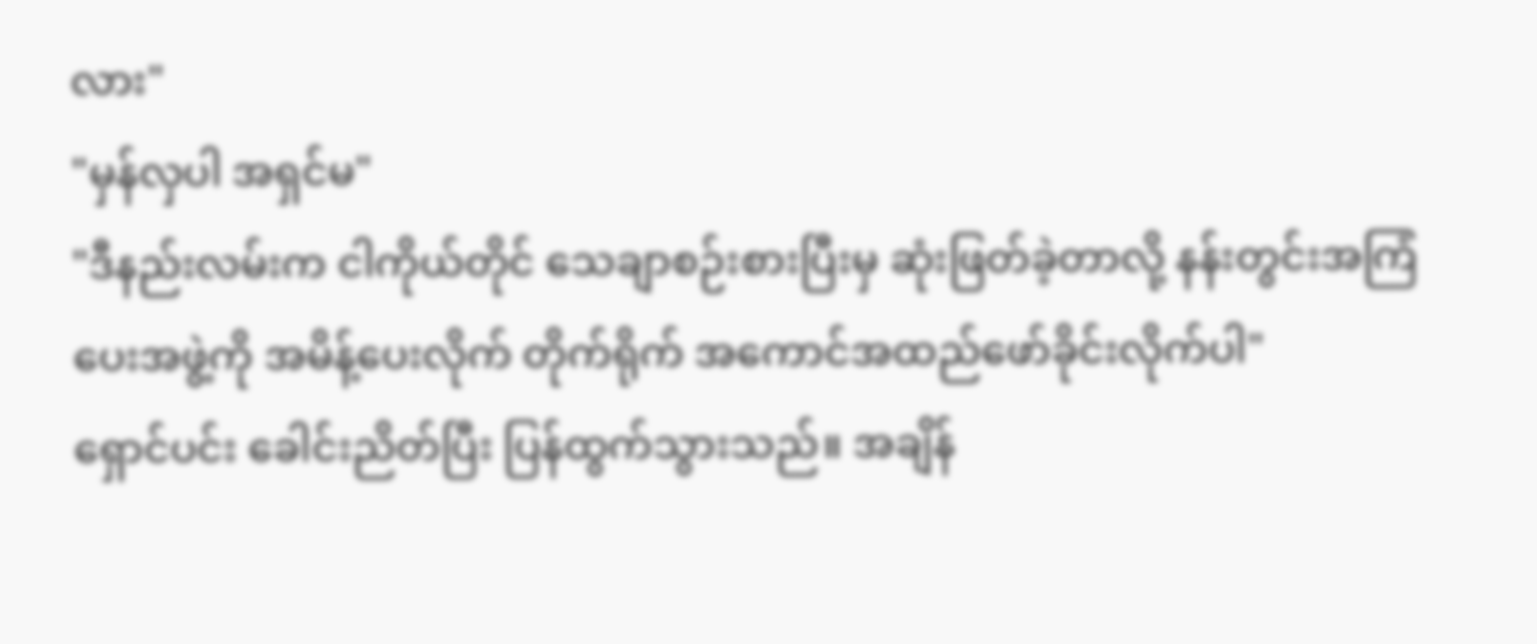လား"
"မှန်လှပါ အရှင်မ"
"ဒီနည်းလမ်းက ငါကိုယ်တိုင် သေချာစဉ်းစားပြီးမှ ဆုံးဖြတ်ခဲ့တာလို့ နန်းတွင်းအကြံပေးအဖွဲ့ကို အမိန့်ပေးလိုက် တိုက်ရိုက် အကောင်အထည်ဖော်ခိုင်းလိုက်ပါ"
ရှောင်ပင်း ခေါင်းညိတ်ပြီး ပြန်ထွက်သွားသည်။ အချိန်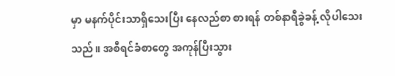မှာ မနက်ပိုင်းသာရှိသေးပြီး နေလည်စာ စားရန် တစ်နာရီခွဲခန့် လိုပါသေးသည်။ အစီရင်ခံစာတွေ အကုန်ပြီးသွား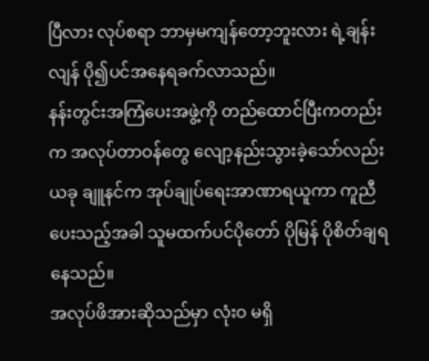ပြီလား လုပ်စရာ ဘာမှမကျန်တော့ဘူးလား ရဲ့ချန်းလျန် ပို၍ပင်အနေရခက်လာသည်။
နန်းတွင်းအကြံပေးအဖွဲ့ကို တည်ထောင်ပြီးကတည်းက အလုပ်တာဝန်တွေ လျော့နည်းသွားခဲ့သော်လည်း ယခု ချူနင်က အုပ်ချုပ်ရေးအာဏာရယူကာ ကူညီပေးသည့်အခါ သူမထက်ပင်ပိုတော် ပိုမြန် ပိုစိတ်ချရနေသည်။
အလုပ်ဖိအားဆိုသည်မှာ လုံးဝ မရှိ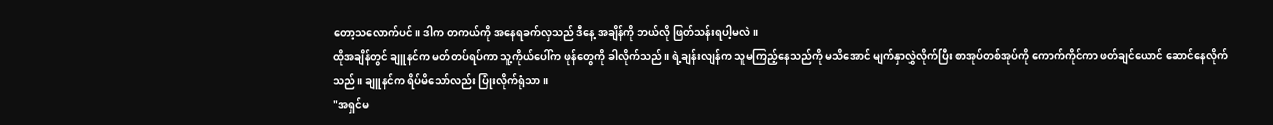တော့သလောက်ပင်။ ဒါက တကယ်ကို အနေရခက်လှသည် ဒီနေ့ အချိန်ကို ဘယ်လို ဖြတ်သန်းရပါ့မလဲ။
ထိုအချိန်တွင် ချူနင်က မတ်တပ်ရပ်ကာ သူ့ကိုယ်ပေါ်က ဖုန်တွေကို ခါလိုက်သည်။ ရဲ့ချန်းလျန်က သူမကြည့်နေသည်ကို မသိအောင် မျက်နှာလွှဲလိုက်ပြီး စာအုပ်တစ်အုပ်ကို ကောက်ကိုင်ကာ ဖတ်ချင်ယောင် ဆောင်နေလိုက်သည်။ ချူနင်က ရိပ်မိသော်လည်း ပြုံးလိုက်ရုံသာ။
"အရှင်မ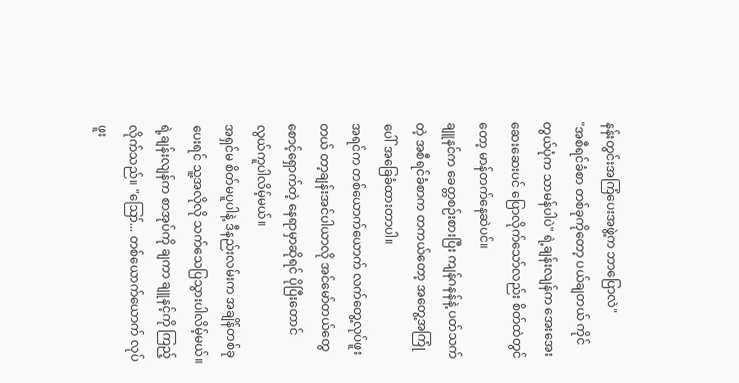နန်းတွင်းအကြံပေးအဖွဲ့က ဘာပြောလဲ"
"အစီရင်ခံစာ တစ်ခုကိုတော့ ပယ်ချတယ် ကိုင်တွယ်ပုံက သာမန်ပါပဲ" ရဲ့ချန်းလျန်က အေးအေးဆေးဆေးပင် ပြောလိုက်သော်လည်း စိတ်ထဲတွင်တော့ မာန်တက်နေဆဲပင်။
ချူနင်က ခေတ္တစဉ်းစားပြီး ကျန်ဂနန်နဲ့ ပတ်သက်တဲ့ အစီရင်ခံစာက တကယ်တော့ အတွေ့အကြုံပေါ် အခြေခံထားတာပါ။
အရင်က တစ်ယောက်ယောက် လက်တွေ့လုပ်ဖူးတယ် တာ့ချန်းအင်ပါယာလို အင်မော်တယ်တွေ စောင့်ရှောက်တဲ့ နေရာမှာဆိုရင် ပိုပြီးတောင် လွယ်ကူပါလိမ့်မယ်။
အရှင်မ စိတ်မပူပါနဲ့ ဒီနည်းလမ်းက အချိန်တစ်ခုပေးရင် သူ့အလိုလို သက်သေပြသွားပါလိမ့်မယ်။
ရဲ့ချန်းလျန်က စာအုပ်ကို ချကာ ချူနင့်ကို ကြည့်လိုက်သည်။ "ဪ... တစ်ယောက်ယောက် လုပ်ဖူး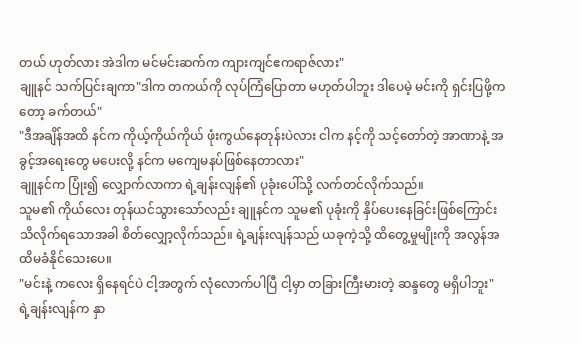တယ် ဟုတ်လား အဲဒါက မင်မင်းဆက်က ကျားကျင်ဧကရာဇ်လား"
ချူနင် သက်ပြင်းချကာ"ဒါက တကယ်ကို လုပ်ကြံပြောတာ မဟုတ်ပါဘူး ဒါပေမဲ့ မင်းကို ရှင်းပြဖို့ကတော့ ခက်တယ်"
"ဒီအချိန်အထိ နင်က ကိုယ့်ကိုယ်ကိုယ် ဖုံးကွယ်နေတုန်းပဲလား ငါက နင့်ကို သင့်တော်တဲ့ အာဏာနဲ့ အခွင့်အရေးတွေ မပေးလို့ နင်က မကျေမနပ်ဖြစ်နေတာလား"
ချူနင်က ပြုံး၍ လျှောက်လာကာ ရဲ့ချန်းလျန်၏ ပုခုံးပေါ်သို့ လက်တင်လိုက်သည်။
သူမ၏ ကိုယ်လေး တုန်ယင်သွားသော်လည်း ချူနင်က သူမ၏ ပုခုံးကို နှိပ်ပေးနေခြင်းဖြစ်ကြောင်း သိလိုက်ရသောအခါ စိတ်လျှော့လိုက်သည်။ ရဲ့ချန်းလျန်သည် ယခုကဲ့သို့ ထိတွေ့မှုမျိုးကို အလွန်အထိမခံနိုင်သေးပေ။
"မင်းနဲ့ ကလေး ရှိနေရင်ပဲ ငါ့အတွက် လုံလောက်ပါပြီ ငါ့မှာ တခြားကြီးမားတဲ့ ဆန္ဒတွေ မရှိပါဘူး"
ရဲ့ချန်းလျန်က နှာ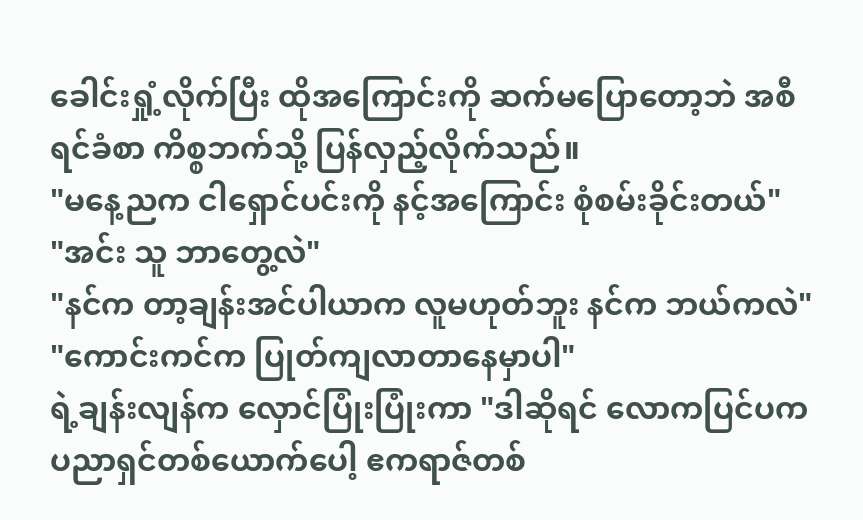ခေါင်းရှုံ့လိုက်ပြီး ထိုအကြောင်းကို ဆက်မပြောတော့ဘဲ အစီရင်ခံစာ ကိစ္စဘက်သို့ ပြန်လှည့်လိုက်သည်။
"မနေ့ညက ငါရှောင်ပင်းကို နင့်အကြောင်း စုံစမ်းခိုင်းတယ်"
"အင်း သူ ဘာတွေ့လဲ"
"နင်က တာ့ချန်းအင်ပါယာက လူမဟုတ်ဘူး နင်က ဘယ်ကလဲ"
"ကောင်းကင်က ပြုတ်ကျလာတာနေမှာပါ"
ရဲ့ချန်းလျန်က လှောင်ပြုံးပြုံးကာ "ဒါဆိုရင် လောကပြင်ပက ပညာရှင်တစ်ယောက်ပေါ့ ဧကရာဇ်တစ်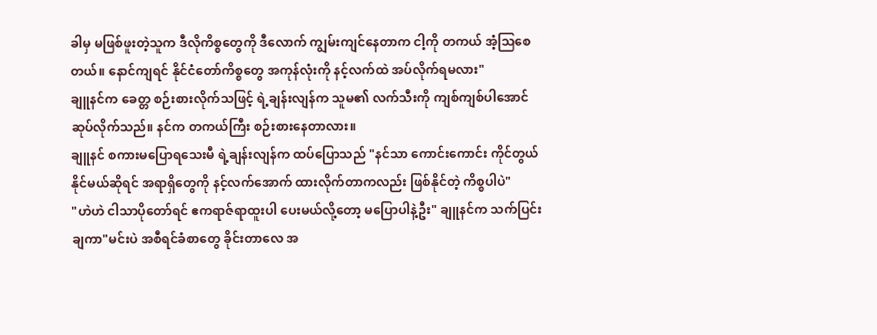ခါမှ မဖြစ်ဖူးတဲ့သူက ဒီလိုကိစ္စတွေကို ဒီလောက် ကျွမ်းကျင်နေတာက ငါ့ကို တကယ် အံ့သြစေတယ်။ နောင်ကျရင် နိုင်ငံတော်ကိစ္စတွေ အကုန်လုံးကို နင့်လက်ထဲ အပ်လိုက်ရမလား"
ချူနင်က ခေတ္တ စဉ်းစားလိုက်သဖြင့် ရဲ့ချန်းလျန်က သူမ၏ လက်သီးကို ကျစ်ကျစ်ပါအောင် ဆုပ်လိုက်သည်။ နင်က တကယ်ကြီး စဉ်းစားနေတာလား။
ချူနင် စကားမပြောရသေးမီ ရဲ့ချန်းလျန်က ထပ်ပြောသည် "နင်သာ ကောင်းကောင်း ကိုင်တွယ်နိုင်မယ်ဆိုရင် အရာရှိတွေကို နင့်လက်အောက် ထားလိုက်တာကလည်း ဖြစ်နိုင်တဲ့ ကိစ္စပါပဲ"
"ဟဲဟဲ ငါသာပိုတော်ရင် ဧကရာဇ်ရာထူးပါ ပေးမယ်လို့တော့ မပြောပါနဲ့ဦး" ချူနင်က သက်ပြင်းချကာ"မင်းပဲ အစီရင်ခံစာတွေ ခိုင်းတာလေ အ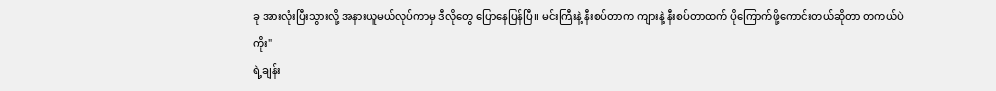ခု အားလုံးပြီးသွားလို့ အနားယူမယ်လုပ်ကာမှ ဒီလိုတွေ ပြောနေပြန်ပြီ။ မင်းကြီးနဲ့ နီးစပ်တာက ကျားနဲ့ နီးစပ်တာထက် ပိုကြောက်ဖို့ကောင်းတယ်ဆိုတာ တကယ်ပဲကိုး"
ရဲ့ချန်း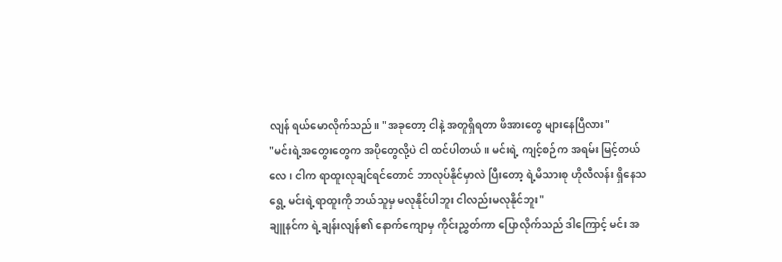လျန် ရယ်မောလိုက်သည်။ "အခုတော့ ငါနဲ့ အတူရှိရတာ ဖိအားတွေ များနေပြီလား"
"မင်းရဲ့အတွေးတွေက အပိုတွေလို့ပဲ ငါ ထင်ပါတယ်။ မင်းရဲ့ ကျင့်စဉ်က အရမ်း မြင့်တယ်လေ၊ ငါက ရာထူးလုချင်ရင်တောင် ဘာလုပ်နိုင်မှာလဲ ပြီးတော့ ရဲ့မိသားစု ဟိုလီလန်း ရှိနေသရွေ့ မင်းရဲ့ရာထူးကို ဘယ်သူမှ မလုနိုင်ပါဘူး ငါလည်းမလုနိုင်ဘူး"
ချူနင်က ရဲ့ချန်းလျန်၏ နောက်ကျောမှ ကိုင်းညွှတ်ကာ ပြောလိုက်သည် ဒါကြောင့် မင်း အ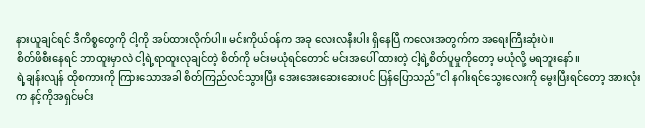နားယူချင်ရင် ဒီကိစ္စတွေကို ငါ့ကို အပ်ထားလိုက်ပါ။ မင်းကိုယ်ဝန်က အခု လေးလနီးပါး ရှိနေပြီ ကလေးအတွက်က အရေးကြီးဆုံးပဲ။
စိတ်ဖိစီးနေရင် ဘာထူးမှာလဲ ငါ့ရဲ့ရာထူးလုချင်တဲ့ စိတ်ကို မင်းမယုံရင်တောင် မင်းအပေါ် ထားတဲ့ ငါ့ရဲ့စိတ်ပူမှုကိုတော့ မယုံလို့ မရဘူးနော်။
ရဲ့ချန်းလျန် ထိုစကားကို ကြားသောအခါ စိတ်ကြည်လင်သွားပြီး အေးအေးဆေးဆေးပင် ပြန်ပြောသည်"ငါ နဂါးရင်သွေးလေးကို မွေးပြီးရင်တော့ အားလုံးက နင့်ကိုအရှင်မင်း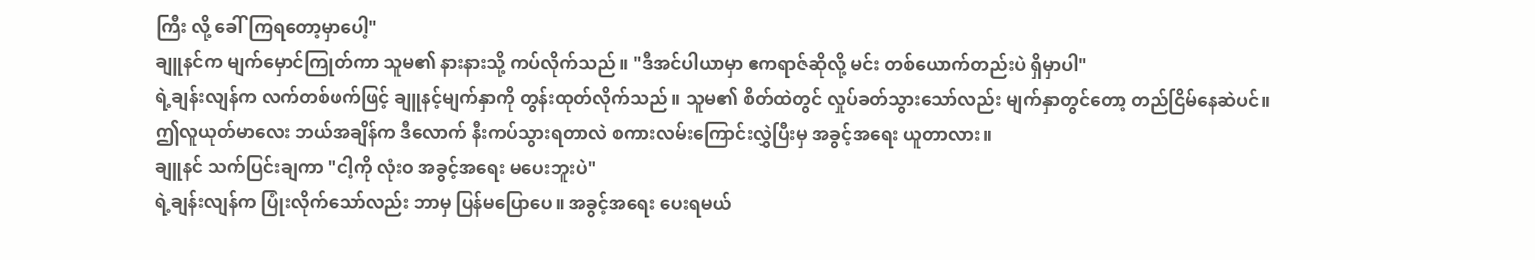ကြီး လို့ ခေါ်ကြရတော့မှာပေါ့"
ချူနင်က မျက်မှောင်ကြုတ်ကာ သူမ၏ နားနားသို့ ကပ်လိုက်သည်။ "ဒီအင်ပါယာမှာ ဧကရာဇ်ဆိုလို့ မင်း တစ်ယောက်တည်းပဲ ရှိမှာပါ"
ရဲ့ချန်းလျန်က လက်တစ်ဖက်ဖြင့် ချူနင့်မျက်နှာကို တွန်းထုတ်လိုက်သည်။ သူမ၏ စိတ်ထဲတွင် လှုပ်ခတ်သွားသော်လည်း မျက်နှာတွင်တော့ တည်ငြိမ်နေဆဲပင်။
ဤလူယုတ်မာလေး ဘယ်အချိန်က ဒီလောက် နီးကပ်သွားရတာလဲ စကားလမ်းကြောင်းလွှဲပြီးမှ အခွင့်အရေး ယူတာလား။
ချူနင် သက်ပြင်းချကာ "ငါ့ကို လုံးဝ အခွင့်အရေး မပေးဘူးပဲ"
ရဲ့ချန်းလျန်က ပြုံးလိုက်သော်လည်း ဘာမှ ပြန်မပြောပေ။ အခွင့်အရေး ပေးရမယ်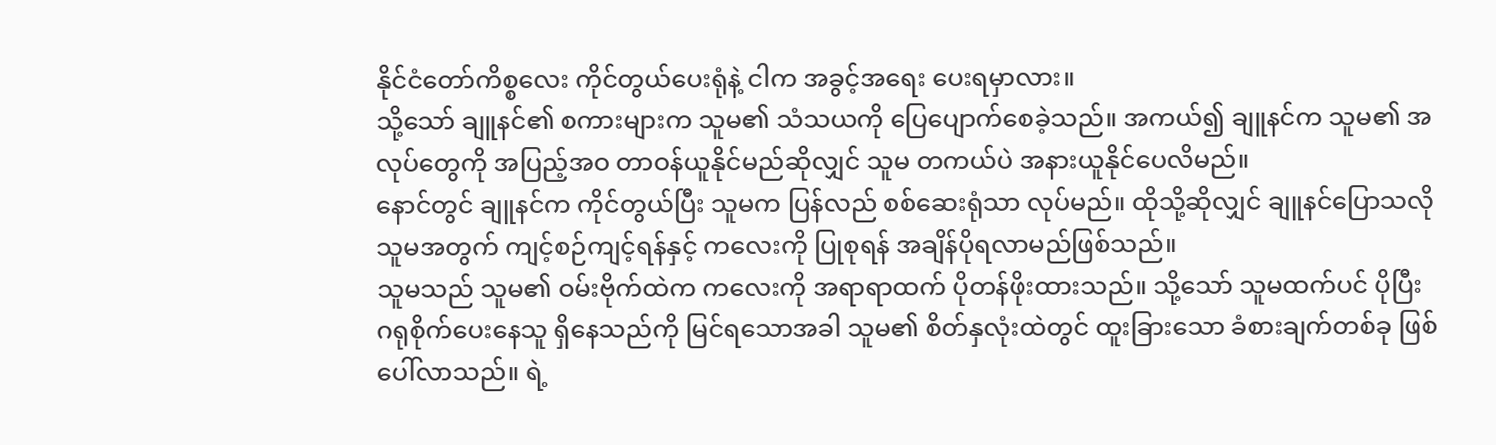နိုင်ငံတော်ကိစ္စလေး ကိုင်တွယ်ပေးရုံနဲ့ ငါက အခွင့်အရေး ပေးရမှာလား။
သို့သော် ချူနင်၏ စကားများက သူမ၏ သံသယကို ပြေပျောက်စေခဲ့သည်။ အကယ်၍ ချူနင်က သူမ၏ အလုပ်တွေကို အပြည့်အဝ တာဝန်ယူနိုင်မည်ဆိုလျှင် သူမ တကယ်ပဲ အနားယူနိုင်ပေလိမည်။
နောင်တွင် ချူနင်က ကိုင်တွယ်ပြီး သူမက ပြန်လည် စစ်ဆေးရုံသာ လုပ်မည်။ ထိုသို့ဆိုလျှင် ချူနင်ပြောသလို သူမအတွက် ကျင့်စဉ်ကျင့်ရန်နှင့် ကလေးကို ပြုစုရန် အချိန်ပိုရလာမည်ဖြစ်သည်။
သူမသည် သူမ၏ ဝမ်းဗိုက်ထဲက ကလေးကို အရာရာထက် ပိုတန်ဖိုးထားသည်။ သို့သော် သူမထက်ပင် ပိုပြီး ဂရုစိုက်ပေးနေသူ ရှိနေသည်ကို မြင်ရသောအခါ သူမ၏ စိတ်နှလုံးထဲတွင် ထူးခြားသော ခံစားချက်တစ်ခု ဖြစ်ပေါ်လာသည်။ ရဲ့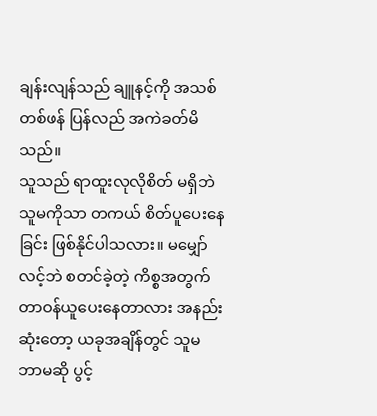ချန်းလျန်သည် ချူနင့်ကို အသစ်တစ်ဖန် ပြန်လည် အကဲခတ်မိသည်။
သူသည် ရာထူးလုလိုစိတ် မရှိဘဲ သူမကိုသာ တကယ် စိတ်ပူပေးနေခြင်း ဖြစ်နိုင်ပါသလား။ မမျှော်လင့်ဘဲ စတင်ခဲ့တဲ့ ကိစ္စအတွက် တာဝန်ယူပေးနေတာလား အနည်းဆုံးတော့ ယခုအချိန်တွင် သူမ ဘာမဆို ပွင့်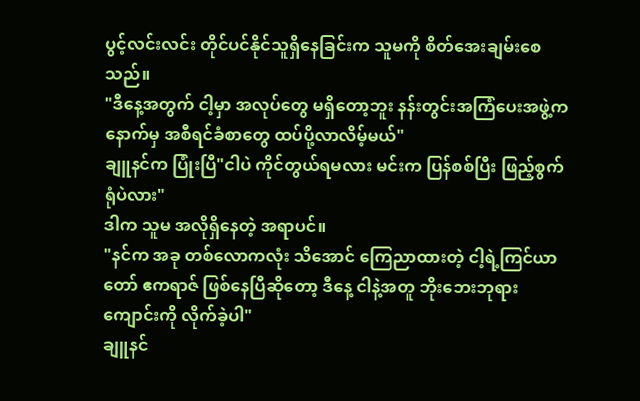ပွင့်လင်းလင်း တိုင်ပင်နိုင်သူရှိနေခြင်းက သူမကို စိတ်အေးချမ်းစေသည်။
"ဒီနေ့အတွက် ငါ့မှာ အလုပ်တွေ မရှိတော့ဘူး နန်းတွင်းအကြံပေးအဖွဲ့က နောက်မှ အစီရင်ခံစာတွေ ထပ်ပို့လာလိမ့်မယ်"
ချူနင်က ပြုံးပြီ"ငါပဲ ကိုင်တွယ်ရမလား မင်းက ပြန်စစ်ပြီး ဖြည့်စွက်ရုံပဲလား"
ဒါက သူမ အလိုရှိနေတဲ့ အရာပင်။
"နင်က အခု တစ်လောကလုံး သိအောင် ကြေညာထားတဲ့ ငါ့ရဲ့ကြင်ယာတော် ဧကရာဇ် ဖြစ်နေပြီဆိုတော့ ဒီနေ့ ငါနဲ့အတူ ဘိုးဘေးဘုရားကျောင်းကို လိုက်ခဲ့ပါ"
ချူနင်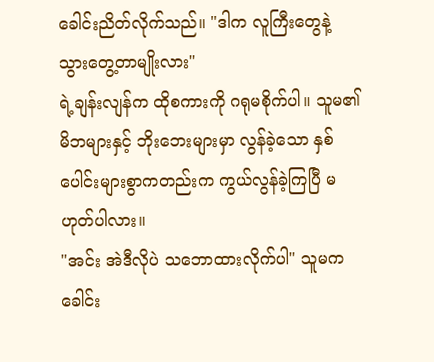ခေါင်းညိတ်လိုက်သည်။ "ဒါက လူကြီးတွေနဲ့ သွားတွေ့တာမျိုးလား"
ရဲ့ချန်းလျန်က ထိုစကားကို ဂရုမစိုက်ပါ။ သူမ၏ မိဘများနှင့် ဘိုးဘေးများမှာ လွန်ခဲ့သော နှစ်ပေါင်းများစွာကတည်းက ကွယ်လွန်ခဲ့ကြပြီ မဟုတ်ပါလား။
"အင်း အဲဒီလိုပဲ သဘောထားလိုက်ပါ" သူမက ခေါင်း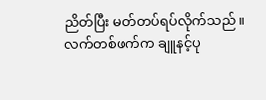ညိတ်ပြီး မတ်တပ်ရပ်လိုက်သည်။
လက်တစ်ဖက်က ချူနင့်ပု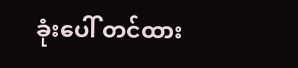ခုံးပေါ် တင်ထား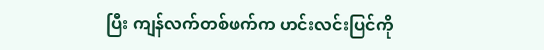ပြီး ကျန်လက်တစ်ဖက်က ဟင်းလင်းပြင်ကို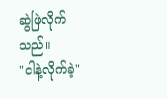ဆွဲဖြဲလိုက်သည်။
"ငါနဲ့လိုက်ခဲ့"